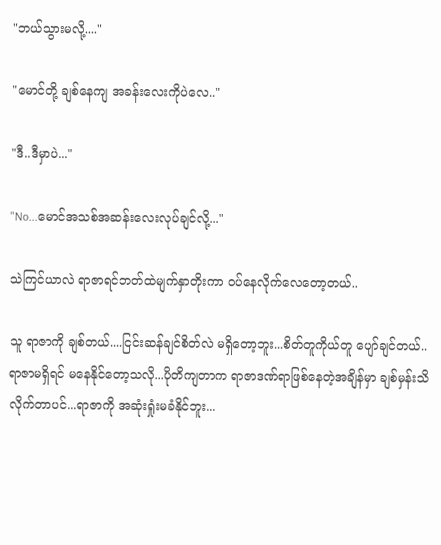"ဘယ်သွားမလို့...."

"မောင်တို့ ချစ်နေကျ အခန်းလေးကိုပဲလေ.."

"ဒီ..ဒီမှာပဲ..."

"No...မောင်အသစ်အဆန်းလေးလုပ်ချင်လို့..."

သဲကြင်ယာလဲ ရာဇာရင်ဘတ်ထဲမျက်နှာတိုးကာ ဝပ်နေလိုက်လေတော့တယ်..

သူ ရာဇာကို ချစ်တယ်....ငြင်းဆန်ချင်စိတ်လဲ မရှိတော့ဘူး...စိတ်တူကိုယ်တူ ပျော်ချင်တယ်..ရာဇာမရှိရင် မနေနိုင်တော့သလို...ပိုတိကျတာက ရာဇာဒဏ်ရာဖြစ်နေတဲ့အချိန်မှာ ချစ်မှန်းသိလိုက်တာပင်...ရာဇာကို အဆုံးရှုံးမခံနိုင်ဘူး...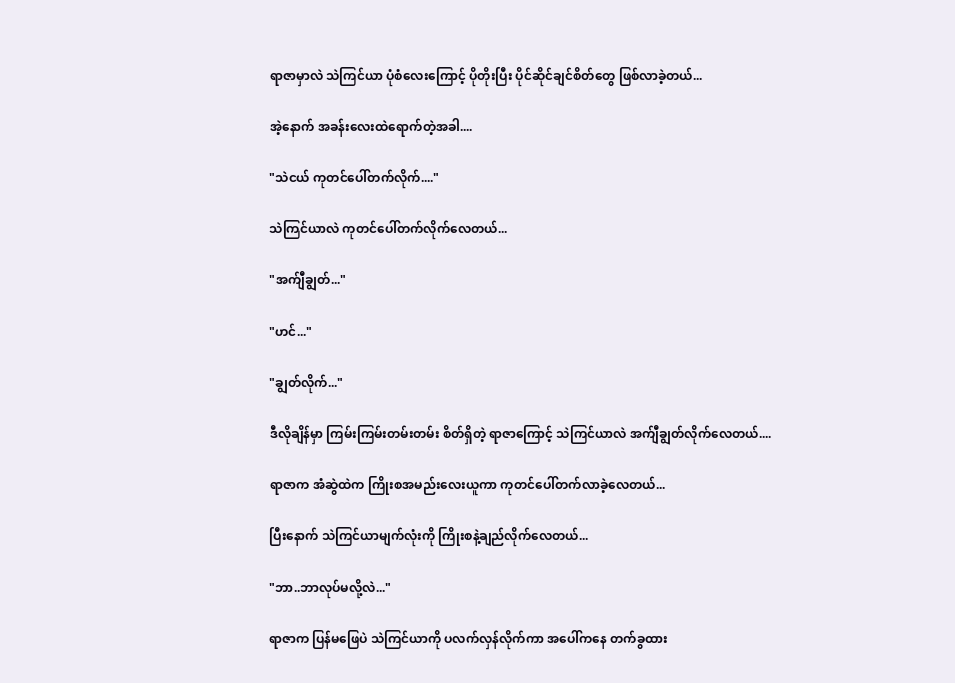ရာဇာမှာလဲ သဲကြင်ယာ ပုံစံလေးကြောင့် ပိုတိုးပြီး ပိုင်ဆိုင်ချင်စိတ်တွေ ဖြစ်လာခဲ့တယ်...

အဲ့နောက် အခန်းလေးထဲရောက်တဲ့အခါ....

"သဲငယ် ကုတင်ပေါ်တက်လိုက်...."

သဲကြင်ယာလဲ ကုတင်ပေါ်တက်လိုက်လေတယ်...

"အက်ျီချွတ်..."

"ဟင်..."

"ချွတ်လိုက်..."

ဒီလိုချိန်မှာ ကြမ်းကြမ်းတမ်းတမ်း စိတ်ရှိတဲ့ ရာဇာကြောင့် သဲကြင်ယာလဲ အက်ျီချွတ်လိုက်လေတယ်....

ရာဇာက အံဆွဲထဲက ကြိုးစအမည်းလေးယူကာ ကုတင်ပေါ်တက်လာခဲ့လေတယ်...

ပြီးနောက် သဲကြင်ယာမျက်လုံးကို ကြိုးစနဲ့ချည်လိုက်လေတယ်...

"ဘာ..ဘာလုပ်မလို့လဲ..."

ရာဇာက ပြန်မဖြေပဲ သဲကြင်ယာကို ပလက်လှန်လိုက်ကာ အပေါ်ကနေ တက်ခွထား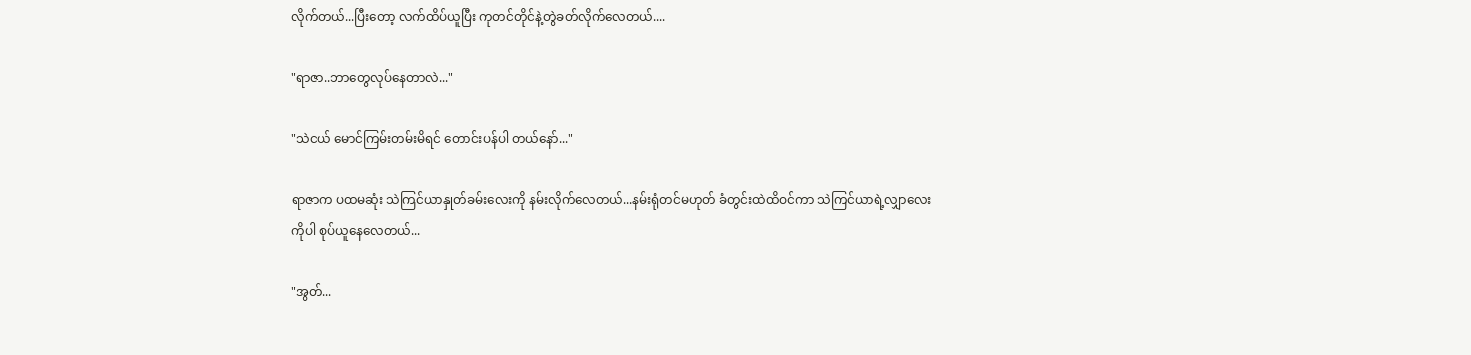လိုက်တယ်...ပြီးတော့ လက်ထိပ်ယူပြီး ကုတင်တိုင်နဲ့တွဲခတ်လိုက်လေတယ်....

"ရာဇာ..ဘာတွေလုပ်နေတာလဲ..."

"သဲငယ် မောင်ကြမ်းတမ်းမိရင် တောင်းပန်ပါ တယ်နော်..."

ရာဇာက ပထမဆုံး သဲကြင်ယာနှုတ်ခမ်းလေးကို နမ်းလိုက်လေတယ်...နမ်းရုံတင်မဟုတ် ခံတွင်းထဲထိဝင်ကာ သဲကြင်ယာရဲ့လျှာလေးကိုပါ စုပ်ယူနေလေတယ်...

"အွတ်...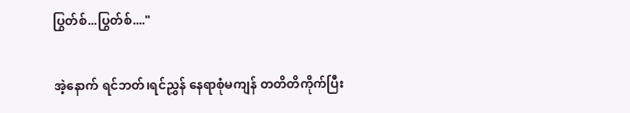ပြွတ်စ်...ပြွတ်စ်...."

အဲ့နောက် ရင်ဘတ်၊ရင်ညွှန် နေရာစုံမကျန် တတိတိကိုက်ပြီး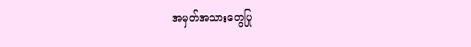အမှတ်အသားတွေပြု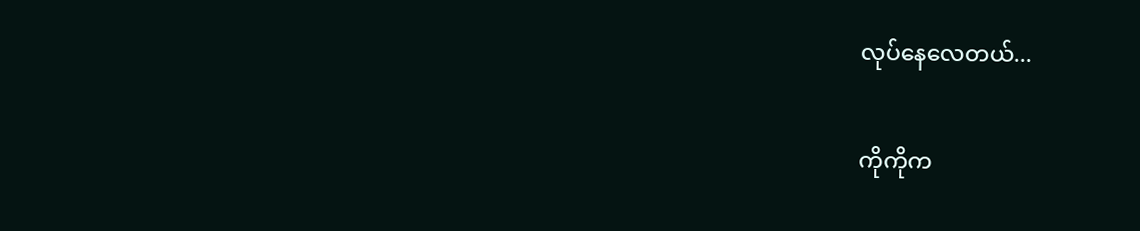လုပ်နေလေတယ်...

ကိုကိုက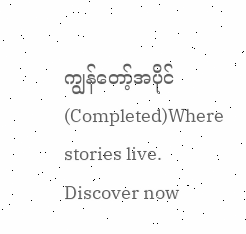ကျွန်တော့်အပိုင် (Completed)Where stories live. Discover now